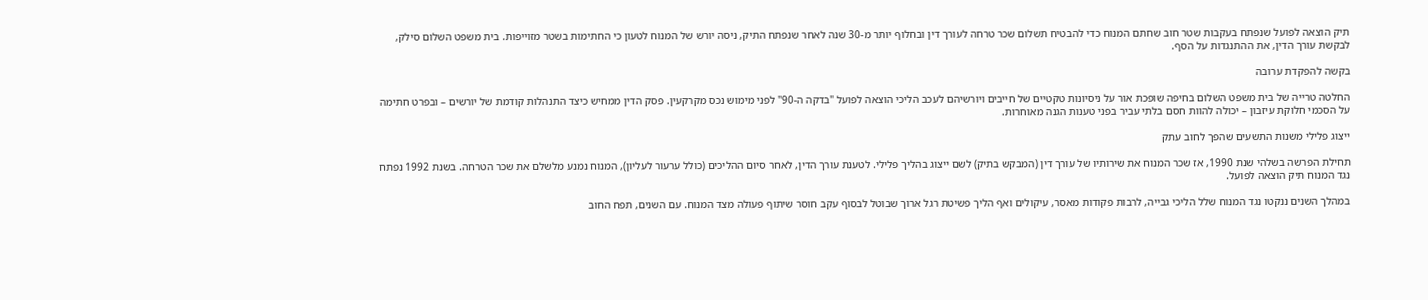תיק הוצאה לפועל שנפתח בעקבות שטר חוב שחתם המנוח כדי להבטיח תשלום שכר טרחה לעורך דין ובחלוף יותר מ-30 שנה לאחר שנפתח התיק, ניסה יורש של המנוח לטעון כי החתימות בשטר מזוייפות. בית משפט השלום סילק, לבקשת עורך הדין, את ההתנגדות על הסף.

בקשה להפקדת ערובה

החלטה טרייה של בית משפט השלום בחיפה שופכת אור על ניסיונות טקטיים של חייבים ויורשיהם לעכב הליכי הוצאה לפועל "בדקה ה-90" לפני מימוש נכס מקרקעין. פסק הדין ממחיש כיצד התנהלות קודמת של יורשים – ובפרט חתימה על הסכמי חלוקת עיזבון – יכולה להוות חסם בלתי עביר בפני טענות הגנה מאוחרות.

ייצוג פלילי משנות התשעים שהפך לחוב עתק

תחילת הפרשה בשלהי שנת 1990, אז שכר המנוח את שירותיו של עורך דין (המבקש בתיק) לשם ייצוג בהליך פלילי. לטענת עורך הדין, לאחר סיום ההליכים (כולל ערעור לעליון), המנוח נמנע מלשלם את שכר הטרחה. בשנת 1992 נפתח נגד המנוח תיק הוצאה לפועל.

במהלך השנים ננקטו נגד המנוח שלל הליכי גבייה, לרבות פקודות מאסר, עיקולים ואף הליך פשיטת רגל ארוך שבוטל לבסוף עקב חוסר שיתוף פעולה מצד המנוח. עם השנים, תפח החוב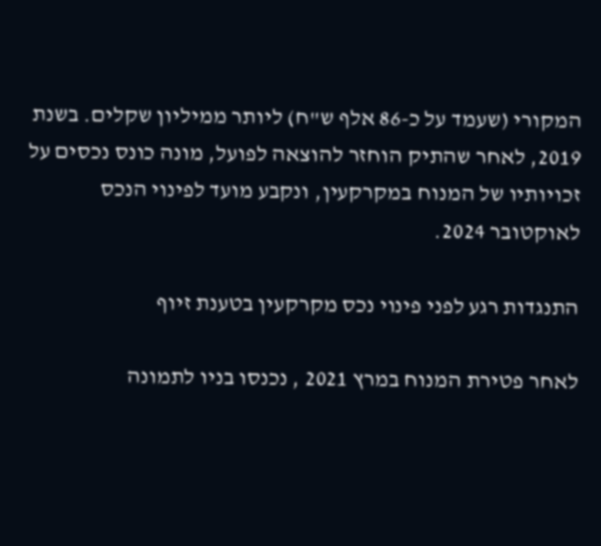המקורי (שעמד על כ-86 אלף ש"ח) ליותר ממיליון שקלים. בשנת 2019, לאחר שהתיק הוחזר להוצאה לפועל, מונה כונס נכסים על זכויותיו של המנוח במקרקעין, ונקבע מועד לפינוי הנכס לאוקטובר 2024.

התנגדות רגע לפני פינוי נכס מקרקעין בטענת זיוף

לאחר פטירת המנוח במרץ 2021 , נכנסו בניו לתמונה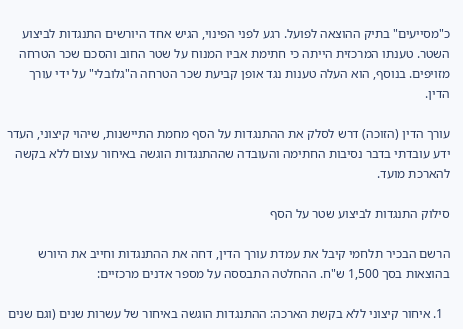כ"מסייעים" בתיק ההוצאה לפועל. רגע לפני הפינוי, הגיש אחד היורשים התנגדות לביצוע השטר. טענתו המרכזית הייתה כי חתימת אביו המנוח על שטר החוב והסכם שכר הטרחה מזויפים. בנוסף, הוא העלה טענות נגד אופן קביעת שכר הטרחה ה"גלובלי" על ידי עורך הדין.

עורך הדין (הזוכה) דרש לסלק את ההתנגדות על הסף מחמת התיישנות, שיהוי קיצוני, העדר ידע עובדתי בדבר נסיבות החתימה והעובדה שההתנגדות הוגשה באיחור עצום ללא בקשה להארכת מועד.

סילוק התנגדות לביצוע שטר על הסף

הרשם הבכיר תלחמי קיבל את עמדת עורך הדין, דחה את ההתנגדות וחייב את היורש בהוצאות בסך 1,500 ש"ח. ההחלטה התבססה על מספר אדנים מרכזיים:

  1. איחור קיצוני ללא בקשת הארכה: ההתנגדות הוגשה באיחור של עשרות שנים (וגם שנים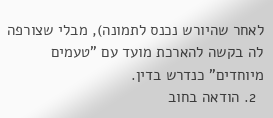לאחר שהיורש נכנס לתמונה), מבלי שצורפה לה בקשה להארכת מועד עם "טעמים מיוחדים" כנדרש בדין.
  2. הודאה בחוב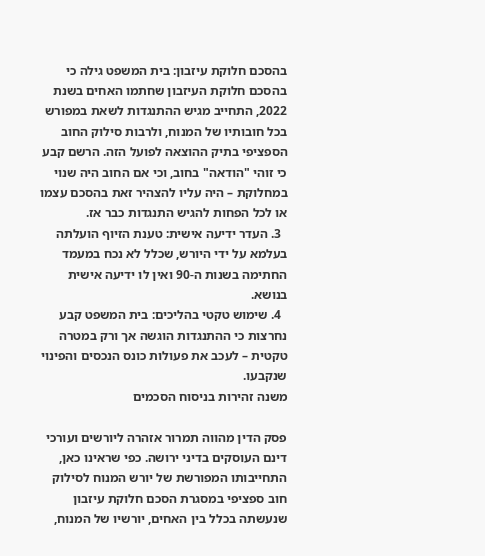בהסכם חלוקת עיזבון: בית המשפט גילה כי בהסכם חלוקת העיזבון שחתמו האחים בשנת 2022, התחייב מגיש ההתנגדות לשאת במפורש בכל חובותיו של המנוח, ולרבות סילוק החוב הספציפי בתיק ההוצאה לפועל הזה. הרשם קבע כי זוהי "הודאה" בחוב, וכי אם החוב היה שנוי במחלוקת – היה עליו להצהיר זאת בהסכם עצמו או לכל הפחות להגיש התנגדות כבר אז.
  3. העדר ידיעה אישית: טענת הזיוף הועלתה בעלמא על ידי היורש, שכלל לא נכח במעמד החתימה בשנות ה-90 ואין לו ידיעה אישית בנושא.
  4. שימוש טקטי בהליכים: בית המשפט קבע נחרצות כי ההתנגדות הוגשה אך ורק במטרה טקטית – לעכב את פעולות כונס הנכסים והפינוי שנקבעו.
משנה זהירות בניסוח הסכמים

פסק הדין מהווה תמרור אזהרה ליורשים ועורכי דינם העוסקים בדיני ירושה. כפי שראינו כאן, התחייבותו המפורשת של יורש המנוח לסילוק חוב ספציפי במסגרת הסכם חלוקת עיזבון שנעשתה בכלל בין האחים, יורשיו של המנוח,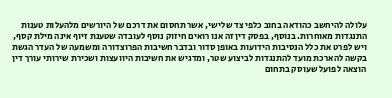עלולה להיחשב כהודאה בחוב כלפי צד שלישי, אשר תחסום את דרכם של היורשים מלהעלות טענות התנגדות מאוחרות. בנוסף, בפסק דין זה אנו רואים חיזוק נוסף לעובדה שטענת זיוף אינה מילת קסף, ויש לפרט את כלל הנסיבות הידועות באופן סדור ובדבר חשיבות הפרוצדורה ומשמעה של העדר הגשת בקשה להארכת מועד להתנגדות לביצוע שטר, ומדגיש את חשיבות היוועצות ושכירת שירותי עורך דין הוצאה לפועל שעוסק בתחום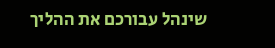שינהל עבורכם את ההליך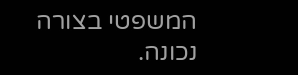המשפטי בצורה נכונה.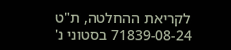לקריאת ההחלטה, ת"ט 71839-08-24 בסטוני נ'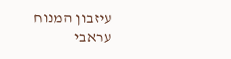עיזבון המנוח עראבי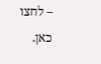– לחצו כאן.